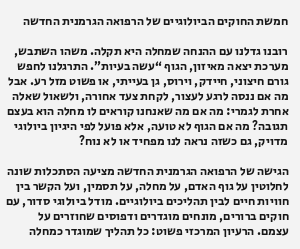חמשת החוקים הביולוגיים של הרפואה הגרמנית החדשה

רובנו גדלנו עם ההנחה שמחלה היא תקלה. משהו השתבש, מערכת יצאה מאיזון, הגוף “עשה בעיות”. התרגלנו לחפש גורם חיצוני, חיידק, וירוס, גן בעייתי, או פשוט מזל רע. אבל מה אם ננסה לרגע לעצור, לקחת צעד אחורה, ולשאול שאלה אחרת לגמרי: מה אם מה שאנחנו קוראים לו מחלה הוא בעצם תגובה? מה אם הגוף לא טועה, אלא פועל לפי היגיון ביולוגי מדויק, גם כשזה נראה לנו מפחיד או לא נוח?

הגישה של הרפואה הגרמנית החדשה מציעה הסתכלות שונה לחלוטין על גוף האדם, על מחלה, על תסמין, ועל הקשר בין חוויות חיים לבין תהליכים ביולוגיים. מודל ביולוגי סדור, עם חוקים ברורים, מונחים מוגדרים ודפוסים שחוזרים על עצמם. הרעיון המרכזי פשוט: כל תהליך שמוגדר כמחלה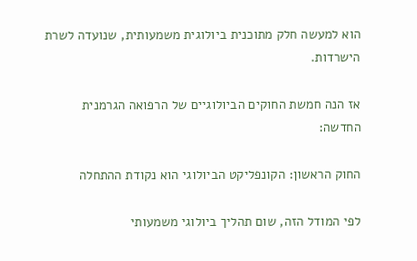הוא למעשה חלק מתוכנית ביולוגית משמעותית, שנועדה לשרת הישרדות.

אז הנה חמשת החוקים הביולוגיים של הרפואה הגרמנית החדשה:

החוק הראשון: הקונפליקט הביולוגי הוא נקודת ההתחלה

לפי המודל הזה, שום תהליך ביולוגי משמעותי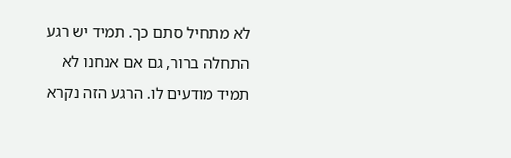לא מתחיל סתם כך. תמיד יש רגע התחלה ברור, גם אם אנחנו לא תמיד מודעים לו. הרגע הזה נקרא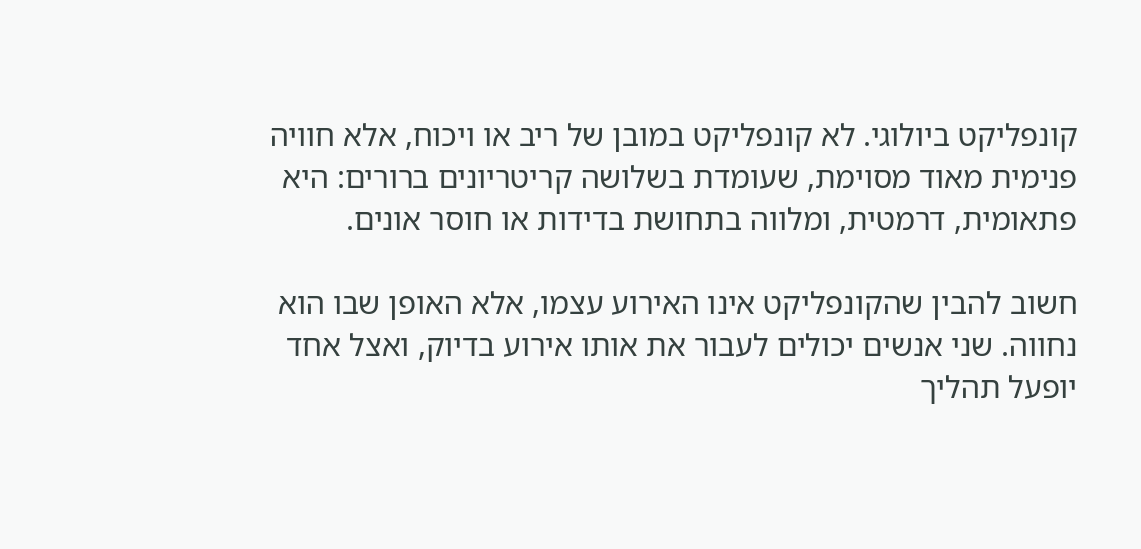קונפליקט ביולוגי. לא קונפליקט במובן של ריב או ויכוח, אלא חוויה פנימית מאוד מסוימת, שעומדת בשלושה קריטריונים ברורים: היא פתאומית, דרמטית, ומלווה בתחושת בדידות או חוסר אונים.

חשוב להבין שהקונפליקט אינו האירוע עצמו, אלא האופן שבו הוא נחווה. שני אנשים יכולים לעבור את אותו אירוע בדיוק, ואצל אחד יופעל תהליך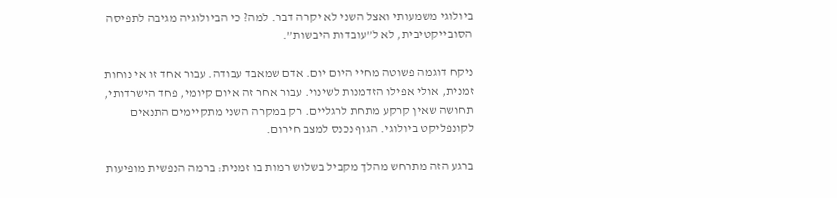ביולוגי משמעותי ואצל השני לא יקרה דבר. למה? כי הביולוגיה מגיבה לתפיסה הסובייקטיבית, לא ל”עובדות היבשות”.

ניקח דוגמה פשוטה מחיי היום יום. אדם שמאבד עבודה. עבור אחד זו אי נוחות זמנית, אולי אפילו הזדמנות לשינוי. עבור אחר זה איום קיומי, פחד הישרדותי, תחושה שאין קרקע מתחת לרגליים. רק במקרה השני מתקיימים התנאים לקונפליקט ביולוגי. הגוף נכנס למצב חירום.

ברגע הזה מתרחש מהלך מקביל בשלוש רמות בו זמנית: ברמה הנפשית מופיעות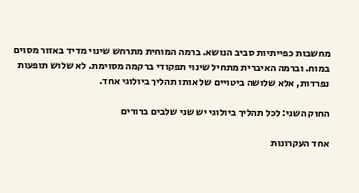מחשבות כפייתיות סביב הנושא. ברמה המוחית מתרחש שינוי מדיד באזור מסוים במוח. וברמה האיברית מתחיל שינוי תפקודי ברקמה מסוימת. לא שלוש תופעות נפרדות, אלא שלושה ביטויים של אותו תהליך ביולוגי אחד.

החוק השני: לכל תהליך ביולוגי יש שני שלבים ברורים

אחד העקרונות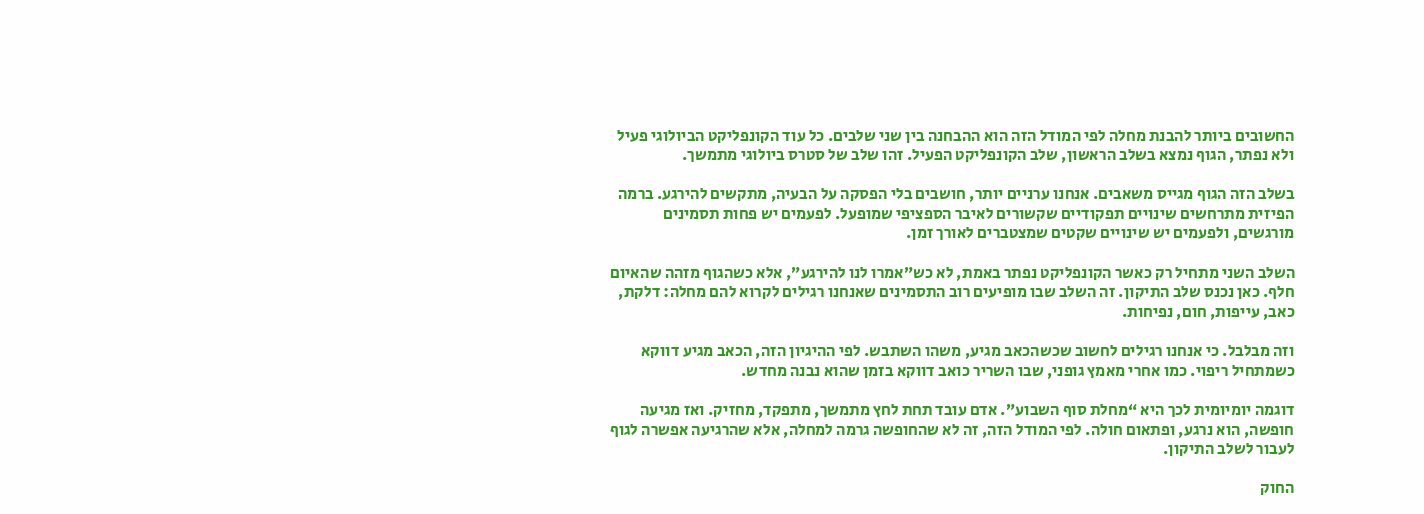החשובים ביותר להבנת מחלה לפי המודל הזה הוא ההבחנה בין שני שלבים. כל עוד הקונפליקט הביולוגי פעיל ולא נפתר, הגוף נמצא בשלב הראשון, שלב הקונפליקט הפעיל. זהו שלב של סטרס ביולוגי מתמשך.

בשלב הזה הגוף מגייס משאבים. אנחנו ערניים יותר, חושבים בלי הפסקה על הבעיה, מתקשים להירגע. ברמה הפיזית מתרחשים שינויים תפקודיים שקשורים לאיבר הספציפי שמופעל. לפעמים יש פחות תסמינים מורגשים, ולפעמים יש שינויים שקטים שמצטברים לאורך זמן.

השלב השני מתחיל רק כאשר הקונפליקט נפתר באמת, לא כש”אמרו לנו להירגע”, אלא כשהגוף מזהה שהאיום חלף. כאן נכנס שלב התיקון. זה השלב שבו מופיעים רוב התסמינים שאנחנו רגילים לקרוא להם מחלה: דלקת, כאב, עייפות, חום, נפיחות.

וזה מבלבל. כי אנחנו רגילים לחשוב שכשהכאב מגיע, משהו השתבש. לפי ההיגיון הזה, הכאב מגיע דווקא כשמתחיל ריפוי. כמו אחרי מאמץ גופני, שבו השריר כואב דווקא בזמן שהוא נבנה מחדש.

דוגמה יומיומית לכך היא “מחלת סוף השבוע”. אדם עובד תחת לחץ מתמשך, מתפקד, מחזיק. ואז מגיעה חופשה, הוא נרגע, ופתאום חולה. לפי המודל הזה, זה לא שהחופשה גרמה למחלה, אלא שהרגיעה אפשרה לגוף לעבור לשלב התיקון.

החוק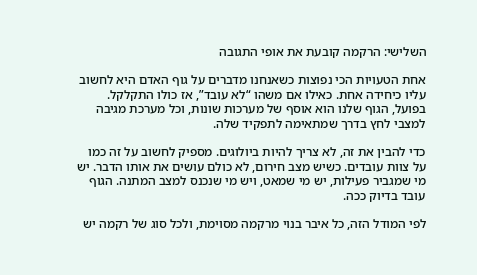השלישי: הרקמה קובעת את אופי התגובה

אחת הטעויות הכי נפוצות כשאנחנו מדברים על גוף האדם היא לחשוב עליו כיחידה אחת. כאילו אם משהו “לא עובד”, אז כולו התקלקל. בפועל, הגוף שלנו הוא אוסף של מערכות שונות, וכל מערכת מגיבה למצבי לחץ בדרך שמתאימה לתפקיד שלה.

כדי להבין את זה, לא צריך להיות ביולוגים. מספיק לחשוב על זה כמו על צוות עובדים. כשיש מצב חירום, לא כולם עושים את אותו הדבר. יש מי שמגביר פעילות, יש מי שמאט, ויש מי שנכנס למצב המתנה. הגוף עובד בדיוק ככה.

לפי המודל הזה, כל איבר בנוי מרקמה מסוימת, ולכל סוג של רקמה יש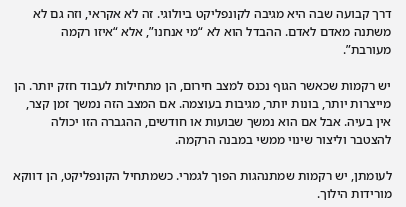דרך קבועה שבה היא מגיבה לקונפליקט ביולוגי. זה לא אקראי, וזה גם לא משתנה מאדם לאדם. ההבדל הוא לא “מי אנחנו”, אלא “איזו רקמה מעורבת”.

יש רקמות שכאשר הגוף נכנס למצב חירום, הן מתחילות לעבוד חזק יותר. הן מייצרות יותר, בונות יותר, מגיבות בעוצמה. אם המצב הזה נמשך זמן קצר, אין בעיה. אבל אם הוא נמשך שבועות או חודשים, ההגברה הזו יכולה להצטבר וליצור שינוי ממשי במבנה הרקמה.

לעומתן, יש רקמות שמתנהגות הפוך לגמרי. כשמתחיל הקונפליקט, הן דווקא מורידות הילוך.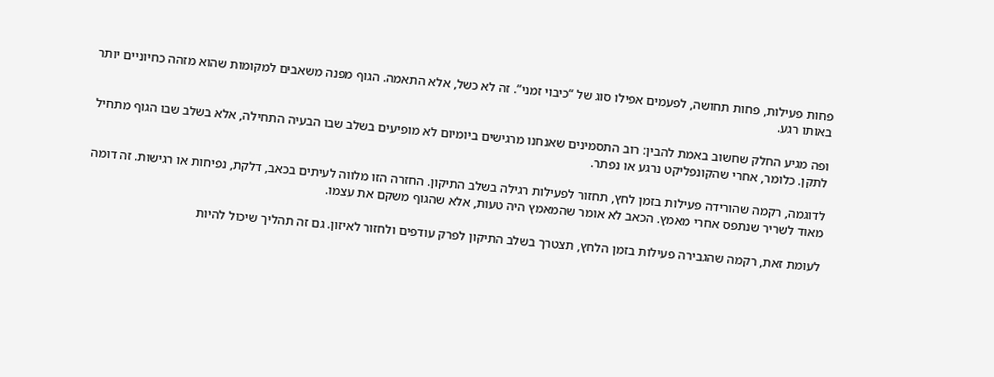פחות פעילות, פחות תחושה, לפעמים אפילו סוג של “כיבוי זמני”. זה לא כשל, אלא התאמה. הגוף מפנה משאבים למקומות שהוא מזהה כחיוניים יותר באותו רגע.

ופה מגיע החלק שחשוב באמת להבין: רוב התסמינים שאנחנו מרגישים ביומיום לא מופיעים בשלב שבו הבעיה התחילה, אלא בשלב שבו הגוף מתחיל לתקן. כלומר, אחרי שהקונפליקט נרגע או נפתר.

לדוגמה, רקמה שהורידה פעילות בזמן לחץ, תחזור לפעילות רגילה בשלב התיקון. החזרה הזו מלווה לעיתים בכאב, דלקת, נפיחות או רגישות. זה דומה מאוד לשריר שנתפס אחרי מאמץ. הכאב לא אומר שהמאמץ היה טעות, אלא שהגוף משקם את עצמו.

לעומת זאת, רקמה שהגבירה פעילות בזמן הלחץ, תצטרך בשלב התיקון לפרק עודפים ולחזור לאיזון. גם זה תהליך שיכול להיות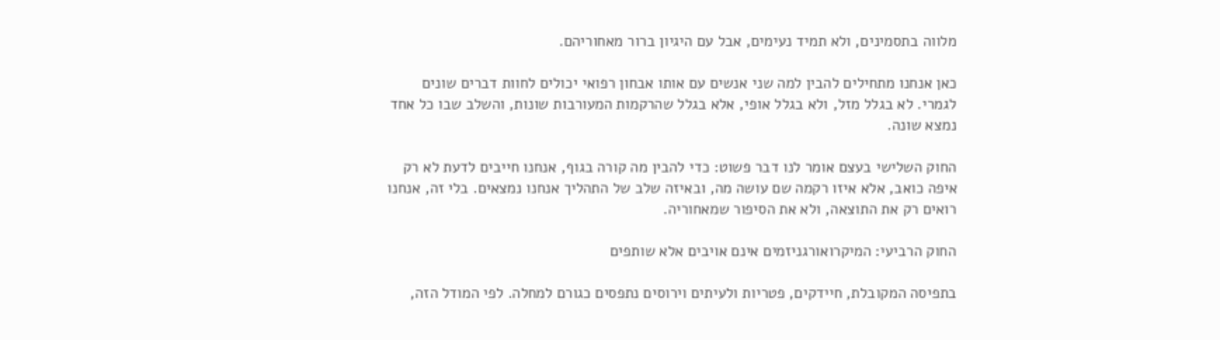מלווה בתסמינים, ולא תמיד נעימים, אבל עם היגיון ברור מאחוריהם.

כאן אנחנו מתחילים להבין למה שני אנשים עם אותו אבחון רפואי יכולים לחוות דברים שונים לגמרי. לא בגלל מזל, ולא בגלל אופי, אלא בגלל שהרקמות המעורבות שונות, והשלב שבו כל אחד נמצא שונה.

החוק השלישי בעצם אומר לנו דבר פשוט: כדי להבין מה קורה בגוף, אנחנו חייבים לדעת לא רק איפה כואב, אלא איזו רקמה שם עושה מה, ובאיזה שלב של התהליך אנחנו נמצאים. בלי זה, אנחנו רואים רק את התוצאה, ולא את הסיפור שמאחוריה.

החוק הרביעי: המיקרואורגניזמים אינם אויבים אלא שותפים

בתפיסה המקובלת, חיידקים, פטריות ולעיתים וירוסים נתפסים כגורם למחלה. לפי המודל הזה,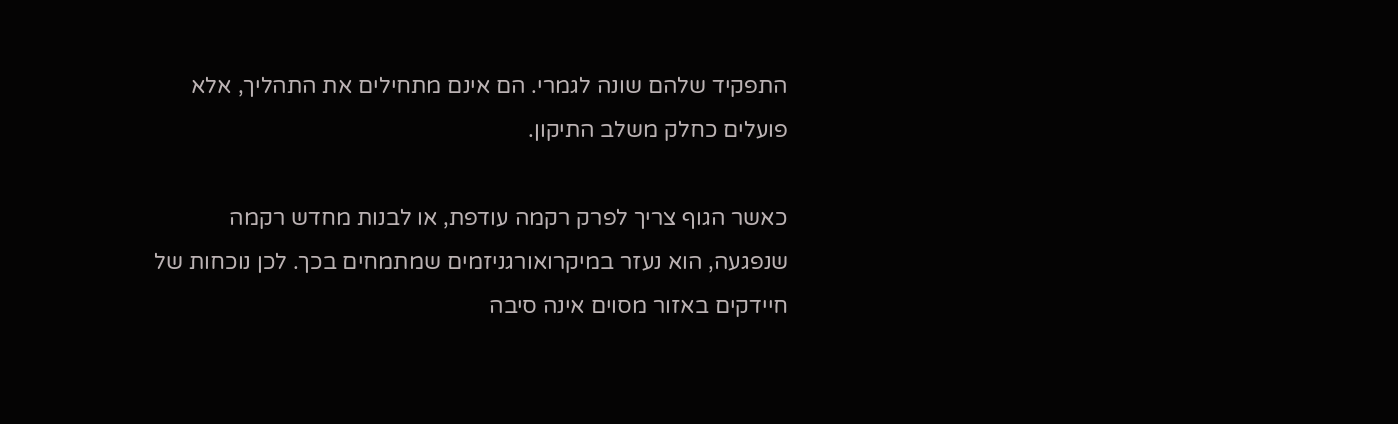התפקיד שלהם שונה לגמרי. הם אינם מתחילים את התהליך, אלא פועלים כחלק משלב התיקון.

כאשר הגוף צריך לפרק רקמה עודפת, או לבנות מחדש רקמה שנפגעה, הוא נעזר במיקרואורגניזמים שמתמחים בכך. לכן נוכחות של חיידקים באזור מסוים אינה סיבה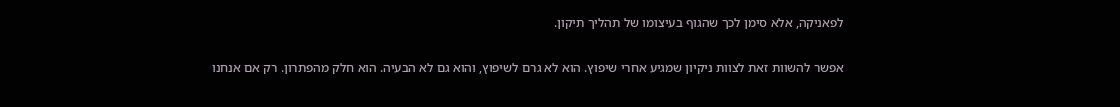לפאניקה, אלא סימן לכך שהגוף בעיצומו של תהליך תיקון.

אפשר להשוות זאת לצוות ניקיון שמגיע אחרי שיפוץ. הוא לא גרם לשיפוץ, והוא גם לא הבעיה. הוא חלק מהפתרון. רק אם אנחנו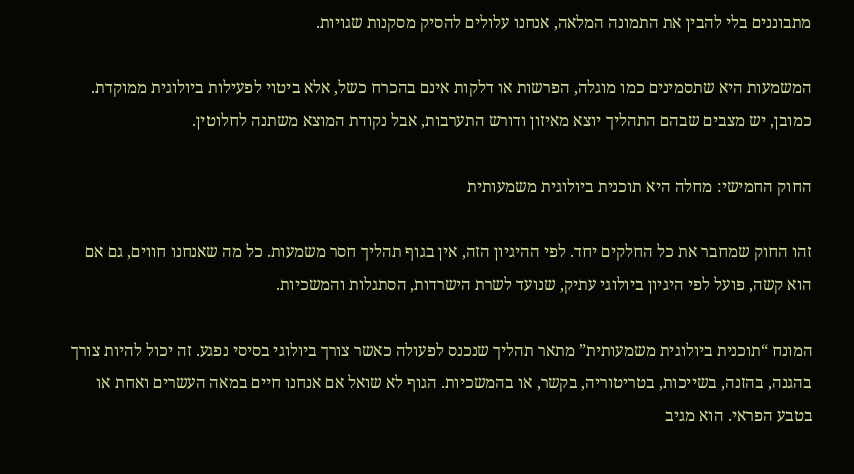מתבוננים בלי להבין את התמונה המלאה, אנחנו עלולים להסיק מסקנות שגויות.

המשמעות היא שתסמינים כמו מוגלה, הפרשות או דלקות אינם בהכרח כשל, אלא ביטוי לפעילות ביולוגית ממוקדת. כמובן, יש מצבים שבהם התהליך יוצא מאיזון ודורש התערבות, אבל נקודת המוצא משתנה לחלוטין.

החוק החמישי: מחלה היא תוכנית ביולוגית משמעותית

זהו החוק שמחבר את כל החלקים יחד. לפי ההיגיון הזה, אין בגוף תהליך חסר משמעות. כל מה שאנחנו חווים, גם אם הוא קשה, פועל לפי היגיון ביולוגי עתיק, שנועד לשרת הישרדות, הסתגלות והמשכיות.

המונח “תוכנית ביולוגית משמעותית” מתאר תהליך שנכנס לפעולה כאשר צורך ביולוגי בסיסי נפגע. זה יכול להיות צורך בהגנה, בהזנה, בשייכות, בטריטוריה, בקשר, או בהמשכיות. הגוף לא שואל אם אנחנו חיים במאה העשרים ואחת או בטבע הפראי. הוא מגיב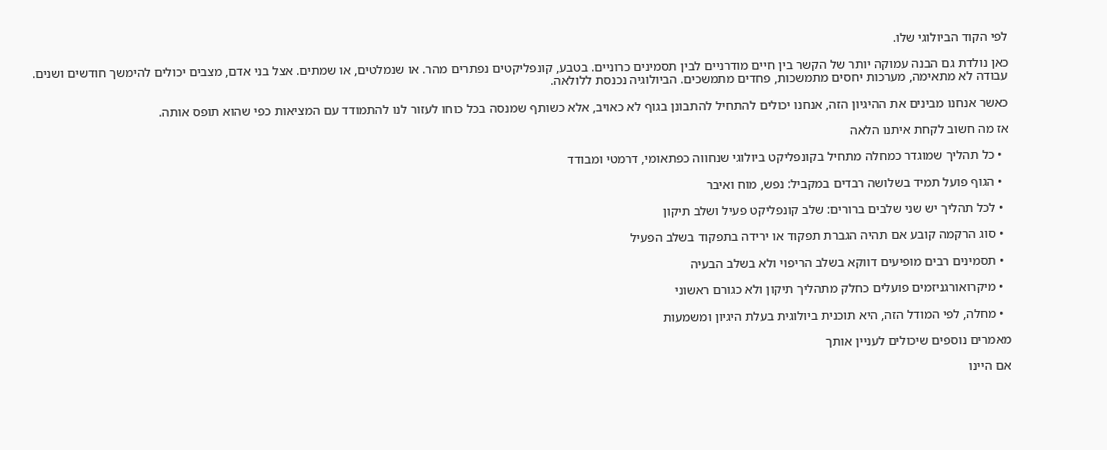לפי הקוד הביולוגי שלו.

כאן נולדת גם הבנה עמוקה יותר של הקשר בין חיים מודרניים לבין תסמינים כרוניים. בטבע, קונפליקטים נפתרים מהר. או שנמלטים, או שמתים. אצל בני אדם, מצבים יכולים להימשך חודשים ושנים. עבודה לא מתאימה, מערכות יחסים מתמשכות, פחדים מתמשכים. הביולוגיה נכנסת ללולאה.

כאשר אנחנו מבינים את ההיגיון הזה, אנחנו יכולים להתחיל להתבונן בגוף לא כאויב, אלא כשותף שמנסה בכל כוחו לעזור לנו להתמודד עם המציאות כפי שהוא תופס אותה.

אז מה חשוב לקחת איתנו הלאה

  • כל תהליך שמוגדר כמחלה מתחיל בקונפליקט ביולוגי שנחווה כפתאומי, דרמטי ומבודד

  • הגוף פועל תמיד בשלושה רבדים במקביל: נפש, מוח ואיבר

  • לכל תהליך יש שני שלבים ברורים: שלב קונפליקט פעיל ושלב תיקון

  • סוג הרקמה קובע אם תהיה הגברת תפקוד או ירידה בתפקוד בשלב הפעיל

  • תסמינים רבים מופיעים דווקא בשלב הריפוי ולא בשלב הבעיה

  • מיקרואורגניזמים פועלים כחלק מתהליך תיקון ולא כגורם ראשוני

  • מחלה, לפי המודל הזה, היא תוכנית ביולוגית בעלת היגיון ומשמעות

מאמרים נוספים שיכולים לעניין אותך

אם היינו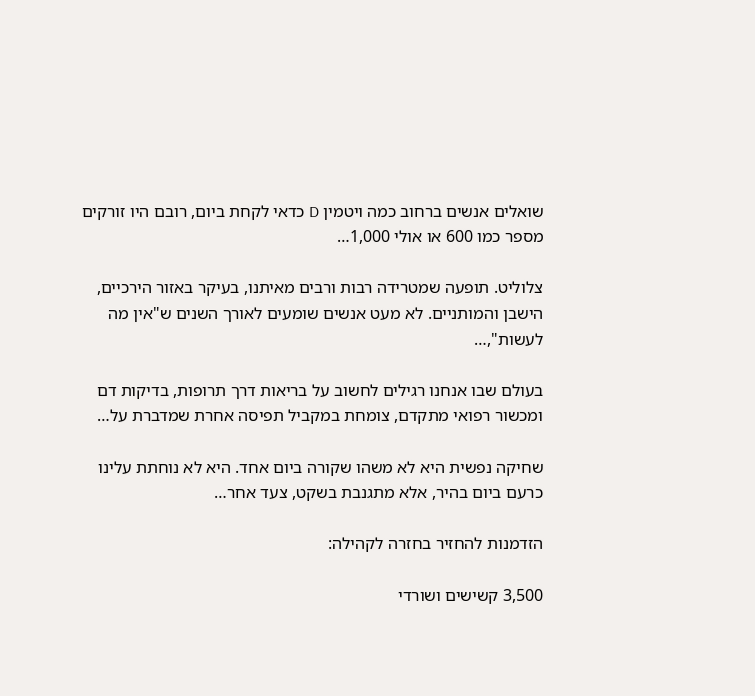שואלים אנשים ברחוב כמה ויטמין D כדאי לקחת ביום, רובם היו זורקים מספר כמו 600 או אולי 1,000…

צלוליט. תופעה שמטרידה רבות ורבים מאיתנו, בעיקר באזור הירכיים, הישבן והמותניים. לא מעט אנשים שומעים לאורך השנים ש"אין מה לעשות",…

בעולם שבו אנחנו רגילים לחשוב על בריאות דרך תרופות, בדיקות דם ומכשור רפואי מתקדם, צומחת במקביל תפיסה אחרת שמדברת על…

שחיקה נפשית היא לא משהו שקורה ביום אחד. היא לא נוחתת עלינו כרעם ביום בהיר, אלא מתגנבת בשקט, צעד אחר…

הזדמנות להחזיר בחזרה לקהילה:

3,500 קשישים ושורדי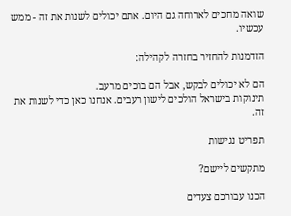שואה מחכים לארוחה גם היום. אתם יכולים לשנות את זה - ממש עכשיו.

הזדמנות להחזיר בחזרה לקהילה:

הם לא יכולים לבקש, אבל הם בוכים מרעב.
תינוקות בישראל הולכים לישון רעבים. אנחנו כאן כדי לשנות את זה.

תפריט נגישות

מתקשים ליישם?

הכנו עבורכם צעדים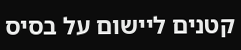קטנים ליישום על בסיס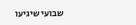שבועי שיגיעו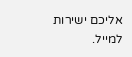אליכם ישירות למייל.